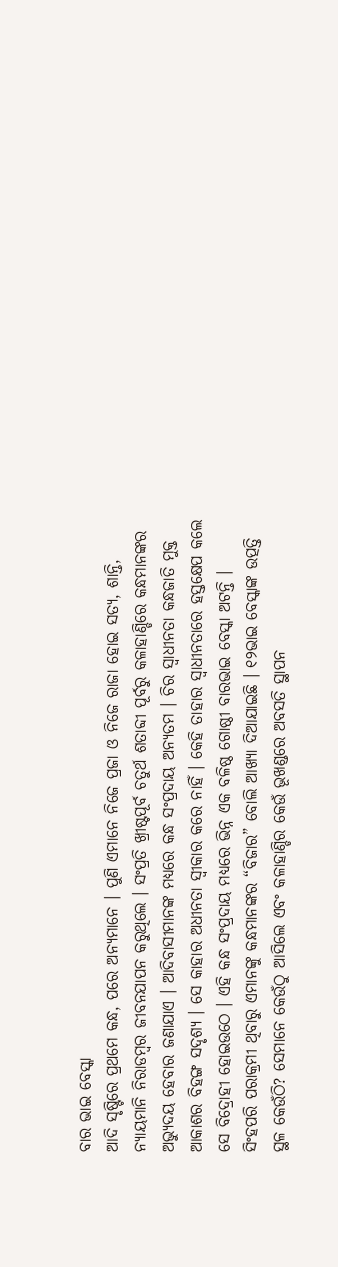ବାର ଭାଇ ବେସ୍କା
ଆଦି ସୃଷ୍ଟିରେ ପ୍ରଥମେ କନ୍ଧ, ପରେ ଅନ୍ୟମାନେ । ପୁଣି ଏମାନେ ନିଜେ ପ୍ରଜା ଓ ନିଜେ ରାଜା ହୋଇ ସତ୍ୟ, ଶାନ୍ତି, ନ୍ୟାୟମାନି ନିରାଡମ୍ବର ଜୀବନଯାପନ କରୁଥିଲେ । ସଂପ୍ରତି ଖ୍ରୀଷ୍ଟପୂର୍ବ ଚତୁର୍ଥ ଶତାବ୍ଦୀ ପୂର୍ବରୁ କଳାହାଣ୍ଡିରେ କନ୍ଧମାନଙ୍କର ଅଭ୍ୟୁଦୟ ହେବାର ଜଣାଯାଏ । ଆଦିବାସୀମାନଙ୍କ ମଧ୍ୟରେ କନ୍ଧ ସଂପ୍ରଦାୟ ଅନ୍ୟତମ । ଚିର ସ୍ୱାଧୀନତା କନ୍ଧଜାତି ମୁକ୍ତ ଆକାଶର ବିହଙ୍ଗ ସଦୃଶ୍ୟ । ସେ କାହାର ଅଧୀନତା ସ୍ୱୀକାର କରେ ନାହିଁ । କେହି ତାହାର ସ୍ୱାଧୀନତାରେ ହସ୍ତକ୍ଷେପ କଲେ ସେ ବିଦ୍ରୋହୀ ହୋଇଉଠେ । ଏହି କନ୍ଧ ସଂପ୍ରଦାୟ ମଧ୍ୟରେ ଭିନ୍ନ ଏକ ବଳିଷ୍ଠ ଗୋଷ୍ଠୀ ବାରଭାଇ ବେସ୍କା ଅଟନ୍ତି । ସିଂହପରି ପରାକ୍ରମୀ ଥିବାରୁ ଏମାନଙ୍କୁ କନ୍ଧମାନଙ୍କର “ବିଜାର” ବୋଲି ଆଖ୍ୟା ଦିଆଯାଇଛି । ୧୨ଭାଇ ବେସ୍କାଙ୍କ ଉତ୍ପତ୍ତି ସ୍ଥଳ କେଉଁଠି? ସେମାନେ କେଉଁଠୁ ଆସିଲେ ଏବଂ କଳାହାଣ୍ଡିର କେଉଁ ଭୂଖଣ୍ଡରେ ଅବସତି ସ୍ଥାପନ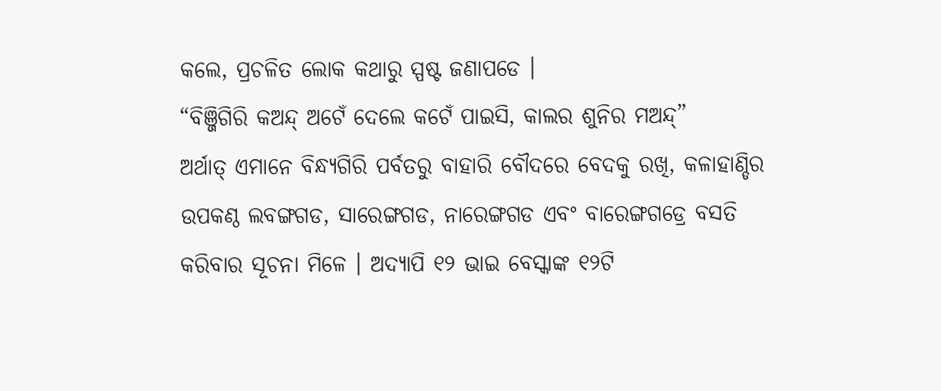କଲେ, ପ୍ରଚଳିତ ଲୋକ କଥାରୁ ସ୍ପଷ୍ଟ ଜଣାପଡେ ।
“ବିଞ୍ଜିଗିରି କଅନ୍ଦ୍ ଅଟେଁ ଦେଲେ କଟେଁ ପାଇସି, କାଲର ଶୁନିର ମଅନ୍ଦ୍”
ଅର୍ଥାତ୍ ଏମାନେ ବିନ୍ଧ୍ୟଗିରି ପର୍ବତରୁ ବାହାରି ବୌଦରେ ବେଦକୁ ରଖି, କଳାହାଣ୍ଡିର ଉପକଣ୍ଠ ଲବଙ୍ଗଗଡ, ସାରେଙ୍ଗଗଡ, ନାରେଙ୍ଗଗଡ ଏବଂ ବାରେଙ୍ଗଗଡ୍ରେ ବସତି କରିବାର ସୂଚନା ମିଳେ । ଅଦ୍ୟାପି ୧୨ ଭାଇ ବେସ୍କାଙ୍କ ୧୨ଟି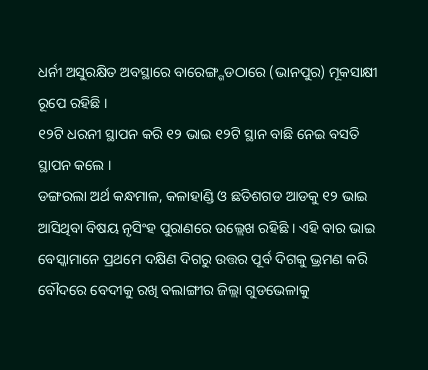ଧର୍ନୀ ଅସୁରକ୍ଷିତ ଅବସ୍ଥାରେ ବାରେଙ୍ଗ୍ଗଡଠାରେ (ଭାନପୁର) ମୂକସାକ୍ଷୀ ରୂପେ ରହିଛି ।
୧୨ଟି ଧରନୀ ସ୍ଥାପନ କରି ୧୨ ଭାଇ ୧୨ଟି ସ୍ଥାନ ବାଛି ନେଇ ବସତି ସ୍ଥାପନ କଲେ ।
ଡଙ୍ଗରଲା ଅର୍ଥ କନ୍ଧମାଳ, କଳାହାଣ୍ଡି ଓ ଛତିଶଗଡ ଆଡକୁ ୧୨ ଭାଇ ଆସିଥିବା ବିଷୟ ନୃସିଂହ ପୁରାଣରେ ଉଲ୍ଲେଖ ରହିଛି । ଏହି ବାର ଭାଇ ବେସ୍କାମାନେ ପ୍ରଥମେ ଦକ୍ଷିଣ ଦିଗରୁ ଉତ୍ତର ପୂର୍ବ ଦିଗକୁ ଭ୍ରମଣ କରି ବୌଦରେ ବେଦୀକୁ ରଖି ବଲାଙ୍ଗୀର ଜିଲ୍ଲା ଗୁଡଭେଳାକୁ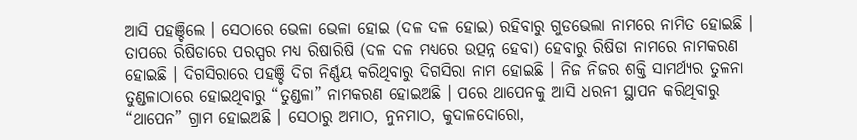ଆସି ପହଞ୍ଚିଲେ । ସେଠାରେ ଭେଳା ଭେଳା ହୋଇ (ଦଳ ଦଳ ହୋଇ) ରହିବାରୁ ଗୁଡଭେଲା ନାମରେ ନାମିତ ହୋଇଛି । ତାପରେ ରିଷିଡାରେ ପରସ୍ପର ମଧ୍ୟ ରିଷାରିଷି (ଦଳ ଦଳ ମଧ୍ୟରେ ଉତ୍ପନ୍ନ ହେବା) ହେବାରୁ ରିଷିଡା ନାମରେ ନାମକରଣ ହୋଇଛି । ଦିଗସିରାରେ ପହଞ୍ଚି ଦିଗ ନିର୍ଣ୍ଣୟ କରିଥିବାରୁ ଦିଗସିରା ନାମ ହୋଇଛି । ନିଜ ନିଜର ଶକ୍ତି ସାମର୍ଥ୍ୟର ତୁଳନା ତୁଣ୍ଡଳାଠାରେ ହୋଇଥିବାରୁ “ତୁଣ୍ଡଳା” ନାମକରଣ ହୋଇଅଛି । ପରେ ଥାପେନକୁ ଆସି ଧରନୀ ସ୍ଥାପନ କରିଥିବାରୁ “ଥାପେନ” ଗ୍ରାମ ହୋଇଅଛି । ସେଠାରୁ ଅମାଠ, ନୁନମାଠ, କୁଦାଳଦୋରୋ,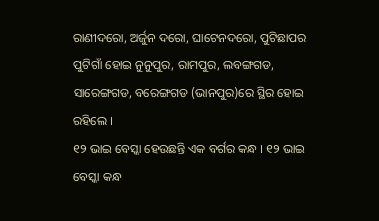ରାଣୀଦରୋ, ଅର୍ଜୁନ ଦରୋ, ଘାଟେନଦରୋ, ପୁଟିଛାପର ପୁଟିଗାଁ ହୋଇ ନୁନୁପୁର, ରାମପୁର, ଲବଙ୍ଗଗଡ, ସାରେଙ୍ଗଗଡ, ବରେଙ୍ଗଗଡ (ଭାନପୁର)ରେ ସ୍ଥିର ହୋଇ ରହିଲେ ।
୧୨ ଭାଇ ବେସ୍କା ହେଉଛନ୍ତି ଏକ ବର୍ଗର କନ୍ଧ । ୧୨ ଭାଇ ବେସ୍କା କନ୍ଧ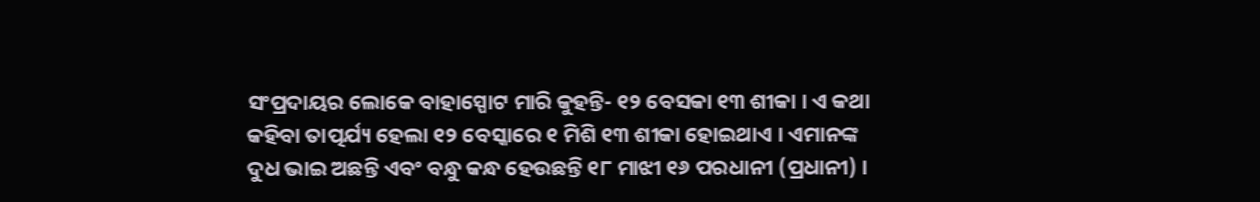ସଂପ୍ରଦାୟର ଲୋକେ ବାହାସ୍ପୋଟ ମାରି କୁହନ୍ତି- ୧୨ ବେସକା ୧୩ ଶୀକା । ଏ କଥା କହିବା ତାତ୍ପର୍ଯ୍ୟ ହେଲା ୧୨ ବେସ୍କାରେ ୧ ମିଶି ୧୩ ଶୀକା ହୋଇଥାଏ । ଏମାନଙ୍କ ଦୁଧ ଭାଇ ଅଛନ୍ତି ଏବଂ ବନ୍ଧୁ କନ୍ଧ ହେଉଛନ୍ତି ୧୮ ମାଝୀ ୧୬ ପରଧାନୀ (ପ୍ରଧାନୀ) ।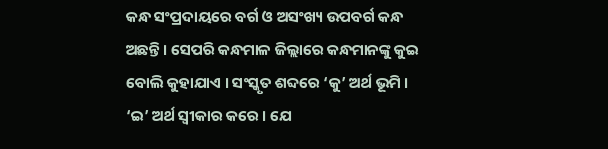କନ୍ଧ ସଂପ୍ରଦାୟରେ ବର୍ଗ ଓ ଅସଂଖ୍ୟ ଉପବର୍ଗ କନ୍ଧ ଅଛନ୍ତି । ସେପରି କନ୍ଧମାଳ ଜିଲ୍ଲାରେ କନ୍ଧମାନଙ୍କୁ କୁଇ ବୋଲି କୁହାଯାଏ । ସଂସ୍କୃତ ଶବ୍ଦରେ ‘କୁ’ ଅର୍ଥ ଭୂମି । ‘ଇ’ ଅର୍ଥ ସ୍ୱୀକାର କରେ । ଯେ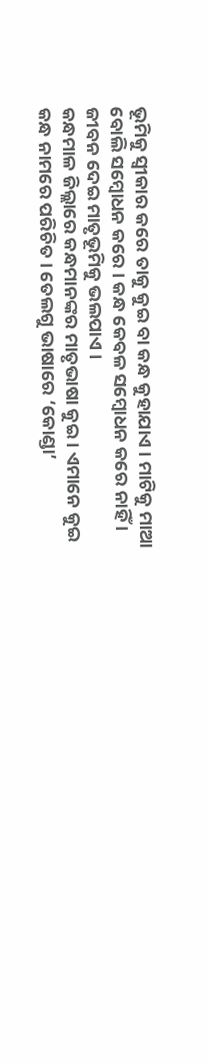ଭୂମିକୁ ସ୍ୱୀକାର କରେ ତାକୁ କୁଇ ବା କନ୍ଧ କୁହାଯାଏ । ମାଟିକୁ ମାଆ ବୋଲି ସମ୍ବୋଧନ କରେ । କନ୍ଧ କେବଳ ସମ୍ବୋଧନ କରେ ନାହିଁ । ଜୀବନ ଦେଇ ମାତୃଭୂମିକୁ ଭଲପାଏ ।
କନ୍ଧମାଳ ଜିଲ୍ଲାରେ କନ୍ଧମାନଙ୍କର ମାତୃଭାଷା କୁଇ । ଏମାନେ କୁଇ କନ୍ଧ ନାମରେ ପରିଚିତ । ତେଲଗୁ ଭାଷାରେ ‘କୋଣ୍ଡା’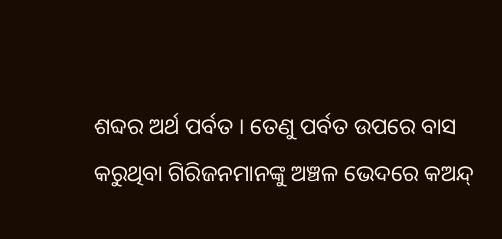ଶବ୍ଦର ଅର୍ଥ ପର୍ବତ । ତେଣୁ ପର୍ବତ ଉପରେ ବାସ କରୁଥିବା ଗିରିଜନମାନଙ୍କୁ ଅଞ୍ଚଳ ଭେଦରେ କଅନ୍ଦ୍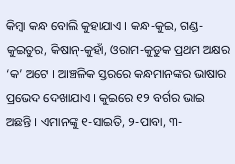କିମ୍ବା କନ୍ଧ ବୋଲି କୁହାଯାଏ । କନ୍ଧ-କୁଇ, ଗଣ୍ଡ-କୁଇତୁର, କିଷାନ୍-କୁହାଁ, ଓରାମ-କୁଡୁକ ପ୍ରଥମ ଅକ୍ଷର ‘କ’ ଅଟେ । ଆଞ୍ଚଳିକ ସ୍ତରରେ କନ୍ଧମାନଙ୍କର ଭାଷାର ପ୍ରଭେଦ ଦେଖାଯାଏ । କୁଇରେ ୧୨ ବର୍ଗର ଭାଇ ଅଛନ୍ତି । ଏମାନଙ୍କୁ ୧-ସାଇତି, ୨-ପାବା, ୩-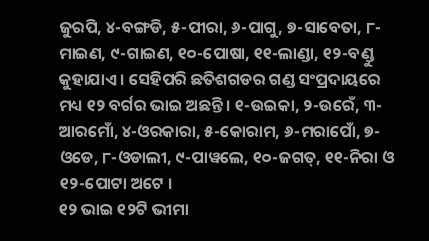ଜୁରପି, ୪-ବଙ୍ଗଡି, ୫-ପୀରା, ୬-ପାଗୁ, ୭-ସାବେତା, ୮-ମାଇଣ, ୯-ଗାଇଣ, ୧୦-ପୋଷା, ୧୧-ଲାଣ୍ଡା, ୧୨-ବଣ୍ଡୁ କୁହାଯାଏ । ସେହିପରି ଛତିଶଗଡର ଗଣ୍ଡ ସଂପ୍ରଦାୟରେ ମଧ୍ୟ ୧୨ ବର୍ଗର ଭାଇ ଅଛନ୍ତି । ୧-ଉଇକା, ୨-ଉରେଁ, ୩-ଆରମୋଁ, ୪-ଓରକାରା, ୫-କୋରାମ, ୬-ମରାପୋଁ, ୭-ଓଡେ, ୮-ଓଡାଲୀ, ୯-ପାୱଲେ, ୧୦-ଜଗତ୍, ୧୧-ନିରା ଓ ୧୨-ପୋଟା ଅଟେ ।
୧୨ ଭାଇ ୧୨ଟି ଭୀମା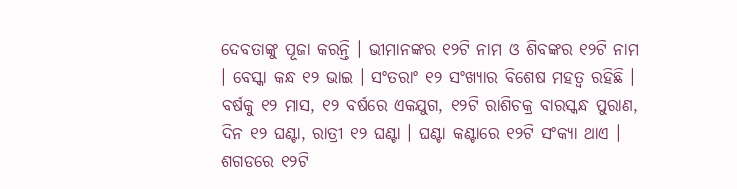ଦେବତାଙ୍କୁ ପୂଜା କରନ୍ତି । ଭୀମାନଙ୍କର ୧୨ଟି ନାମ ଓ ଶିବଙ୍କର ୧୨ଟି ନାମ । ବେସ୍କା କନ୍ଧ ୧୨ ଭାଇ । ସଂତରାଂ ୧୨ ସଂଖ୍ୟାର ବିଶେଷ ମହତ୍ୱ ରହିଛି । ବର୍ଷକୁ ୧୨ ମାସ, ୧୨ ବର୍ଷରେ ଏକଯୁଗ, ୧୨ଟି ରାଶିଚକ୍ର ବାରସ୍କନ୍ଧ ପୁରାଣ, ଦିନ ୧୨ ଘଣ୍ଟା, ରାତ୍ରୀ ୧୨ ଘଣ୍ଟା । ଘଣ୍ଟା କଣ୍ଟାରେ ୧୨ଟି ସଂକ୍ୟା ଥାଏ । ଶଗଡରେ ୧୨ଟି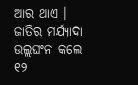ଆର ଥାଏ । ଜାତିର ମର୍ଯ୍ୟାଦା ଉଲ୍ଲଘଂନ କଲେ ୧୨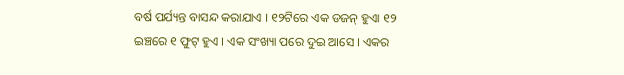ବର୍ଷ ପର୍ଯ୍ୟନ୍ତ ବାସନ୍ଦ କରାଯାଏ । ୧୨ଟିରେ ଏକ ଡଜନ୍ ହୁଏା ୧୨ ଇଞ୍ଚରେ ୧ ଫୁଟ୍ ହୁଏ । ଏକ ସଂଖ୍ୟା ପରେ ଦୁଇ ଆସେ । ଏକର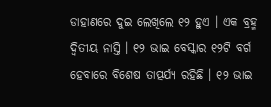ଡାହାଣରେ ଦୁଇ ଲେଖିଲେ ୧୨ ହୁଏ । ଏକ ବ୍ରହ୍ମ ଦ୍ୱିତୀୟ ନାସ୍ତି । ୧୨ ଭାଇ ବେସ୍କାର ୧୨ଟି ବର୍ଗ ହେବାରେ ବିଶେଷ ତାତ୍ପର୍ଯ୍ୟ ରହିଛି । ୧୨ ଭାଇ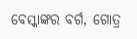ବେସ୍କାଙ୍କର ବର୍ଗ, ଗୋତ୍ର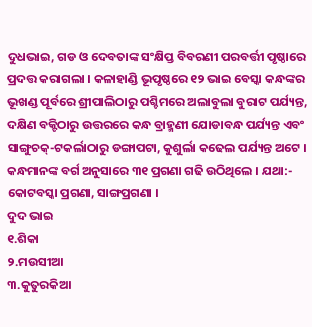ଦୁଧଭାଇ, ଗଡ ଓ ଦେବତାଙ୍କ ସଂକ୍ଷିପ୍ତ ବିବରଣୀ ପରବର୍ତ୍ତୀ ପୃଷ୍ଠାରେ ପ୍ରଦତ୍ତ କରାଗଲା । କଳାହାଣ୍ଡି ଭୂପୃଷ୍ଠରେ ୧୨ ଭାଇ ବେସ୍କା କନ୍ଧଙ୍କର ଭୂଖଣ୍ଡ ପୂର୍ବରେ ଶ୍ରୀପାଲିଠାରୁ ପଶ୍ଚିମରେ ଅଲାବୁଲା ବୁରାଟ ପର୍ଯ୍ୟନ୍ତ, ଦକ୍ଷିଣ ବକ୍ଟିଠାରୁ ଉତ୍ତରରେ କନ୍ଧ ବ୍ରାହ୍ମଣୀ ଯୋଡାବନ୍ଧ ପର୍ଯ୍ୟନ୍ତ ଏବଂ ସାଙ୍ଗୁଚକ୍-ଟକର୍ଲାଠାରୁ ଡଙ୍ଗାପଟା, କୁଶୁର୍ଲା କଢେଲ ପର୍ଯ୍ୟନ୍ତ ଅଟେ । କନ୍ଧମାନଙ୍କ ବର୍ଗ ଅନୁସାରେ ୩୧ ପ୍ରଗଣା ଗଢି ଉଠିଥିଲେ । ଯଥା:- କୋଟବସ୍କା ପ୍ରଗଣା, ସାଙ୍ଗପ୍ରଗଣା ।
ଦୁଦ ଭାଇ
୧.ଶିକା
୨.ମଉସୀଆ
୩.କୁତୁରକିଆ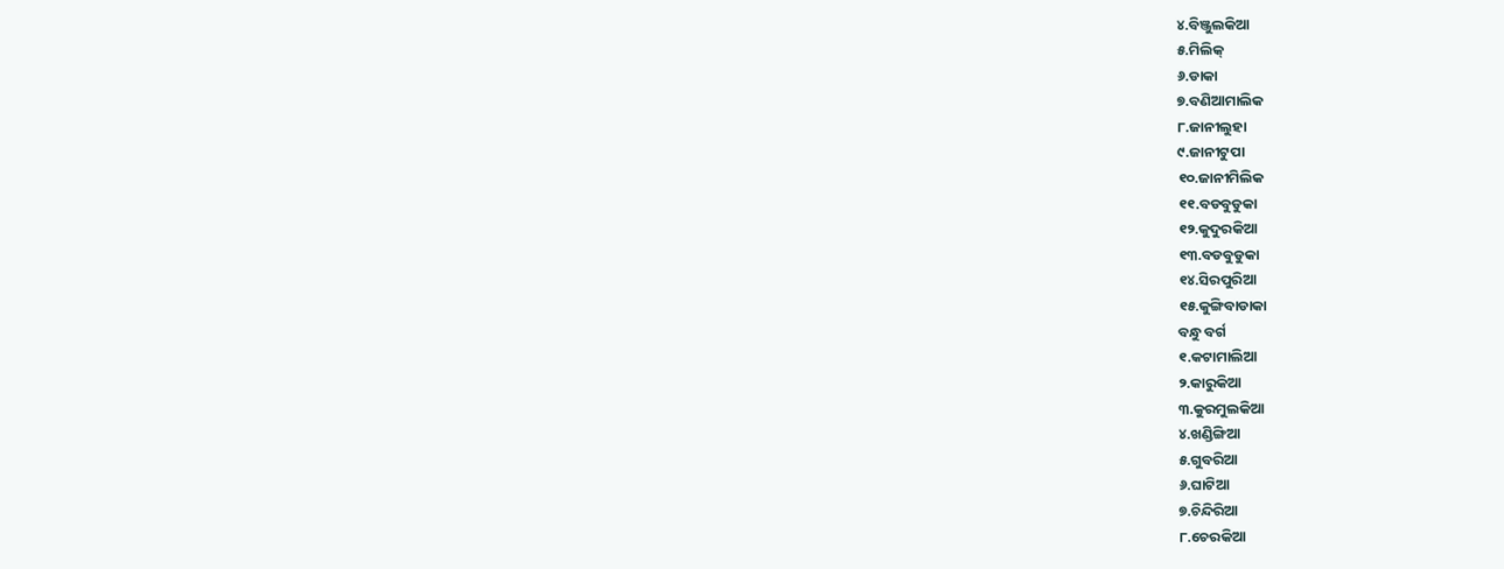୪.ବିଞ୍ଜୁଲକିଆ
୫.ମିଲିକ୍
୬.ଡାକା
୭.ବଣିଆମାଲିକ
୮.ଜାନୀଲୁହା
୯.ଜାନୀଟୁପା
୧୦.ଜାନୀମିଲିକ
୧୧.ବଡବୁଡୁକା
୧୨.କୁଦୁରକିଆ
୧୩.ବଡବୁଡୁକା
୧୪.ସିରପୁରିଆ
୧୫.କୁଙ୍ଗିବାଡାକା
ବନ୍ଧୁ ବର୍ଗ
୧.କଟାମାଲିଆ
୨.କାରୁକିଆ
୩.କୁରମୁଲକିଆ
୪.ଖଣ୍ଡିଙ୍ଗିଆ
୫.ଗୁବରିଆ
୬.ଘାଟିଆ
୭.ଚିନ୍ଦିରିଆ
୮.ଚେରକିଆ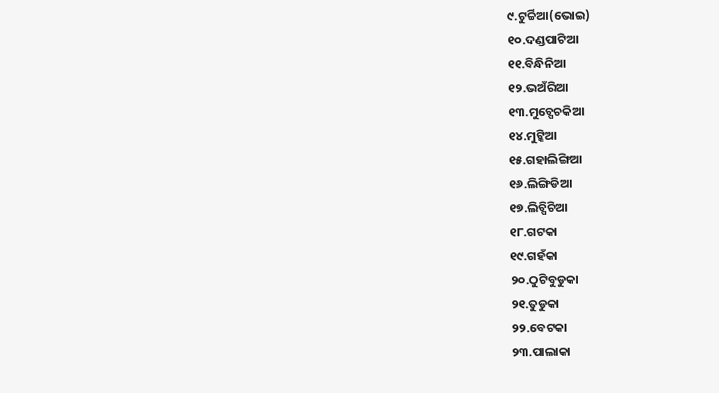୯.ଟୁର୍ଚ୍ଚିଆ(ଭୋଇ)
୧୦.ଦଣ୍ଡପାଟିଆ
୧୧.ବିନ୍ଧିନିଆ
୧୨.ଭଅଁରିଆ
୧୩.ମୁଚ୍ପେଚକିଆ
୧୪.ମୁଟ୍କିଆ
୧୫.ଗହାଲିଙ୍ଗିଆ
୧୬.ଲିଙ୍ଗିଡିଆ
୧୭.ଲିଚ୍ପିଚିଆ
୧୮.ଗଟକା
୧୯.ଗହଁକା
୨୦.ଠୁଟିବୁଡୁକା
୨୧.ତୁଡୁକା
୨୨.ବେଟକା
୨୩.ପାଲାକା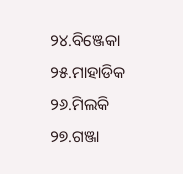୨୪.ବିଞ୍ଜେକା
୨୫.ମାହାଡିକ
୨୬.ମିଲକି
୨୭.ଗଞ୍ଜା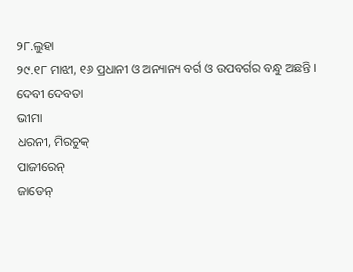୨୮.ଲୁହା
୨୯.୧୮ ମାଝୀ, ୧୬ ପ୍ରଧାନୀ ଓ ଅନ୍ୟାନ୍ୟ ବର୍ଗ ଓ ଉପବର୍ଗର ବନ୍ଧୁ ଅଛନ୍ତି ।
ଦେବୀ ଦେବତା
ଭୀମା
ଧରନୀ, ମିରଚୁକ୍
ପାଜୀରେନ୍
ଜାଡେନ୍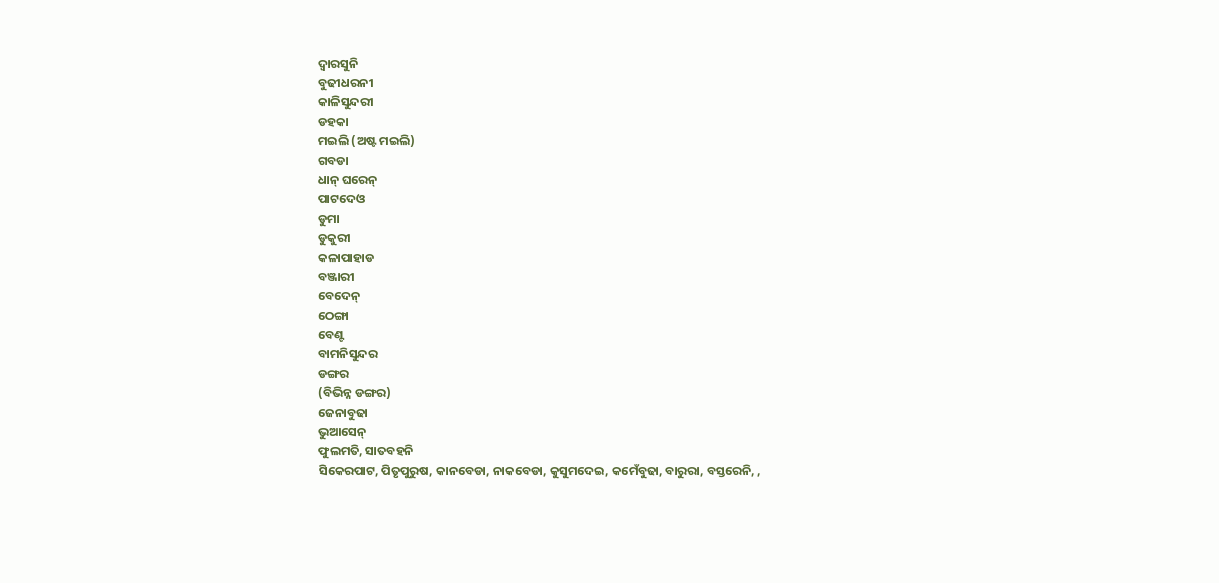ଦ୍ୱାରସୁନି
ବୁଢୀଧରନୀ
କାଳିସୁନ୍ଦରୀ
ଡହକା
ମଇଲି (ଅଷ୍ଟ ମଇଲି)
ଗବଡା
ଧାନ୍ ଘରେନ୍
ପାଟଦେଓ
ଡୁମା
ଡୁକୁରୀ
କଳାପାହାଡ
ବଞ୍ଜାରୀ
ବେଦେନ୍
ଠେଙ୍ଗା
ବେଣ୍ଟ
ବାମନିସୁନ୍ଦର
ଡଙ୍ଗର
(ବିଭିନ୍ନ ଡଙ୍ଗର)
ଜେନାବୁଢା
ଭୁଆସେନ୍
ଫୁଲମତି, ସାତବହନି
ସିକେରପାଟ, ପିତୃପୁରୁଷ, କାନବେଡା, ନାକବେଡା, କୁସୁମଦେଇ, କମେଁବୁଢା, ବାରୁରା, ବସ୍ତରେନି, ,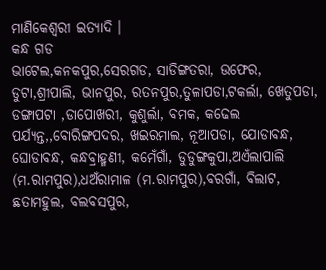ମାଣିକେଶ୍ୱରୀ ଇତ୍ୟାଦି ।
କନ୍ଧ ଗଡ
ଭାଟେଲ,କନକପୁର,ସେରଗଡ, ସାଡିଙ୍ଗତରା, ଉଫେର, ଡୁଟା,ଶ୍ରୀପାଲି, ଭାନପୁର, ରତନପୁର,ତୁଳାପଡା,ଟକର୍ଲା, ଖେତୁପଡା, ଡଙ୍ଗାପଟା ,ଡାପୋଖରୀ, କୁଶୁର୍ଲା, ବମକ, କଢେଲ ପର୍ଯ୍ୟନ୍ତ,,ବୋରିଙ୍ଗପଦର, ଖଇରମାଲ, ନୂଆପଡା, ଯୋଡାବନ୍ଧ, ଘୋଡାବନ୍ଧ, କନ୍ଧବ୍ରାହ୍ମଣୀ, କମେଁଗାଁ, ଡୁଡୁଙ୍ଗକୁପା,ଅଏଁଲାପାଲି (ମ.ରାମପୁର),ଧଅଁରାମାଳ (ମ.ରାମପୁର),ବରଗାଁ, ବିଲାଟ, ଛତାମହୁଲ, ବଲବସପୁର,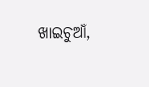ଖାଇଚୁଆଁ,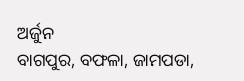ଅର୍ଜୁନ
ବାଗପୁର, ବଫଳା, ଜାମପଡା,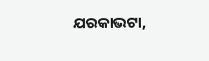ଯରକାଭଟା,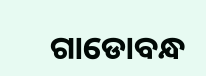ଗାଡୋବନ୍ଧ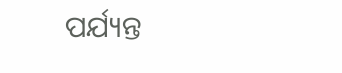ପର୍ଯ୍ୟନ୍ତ